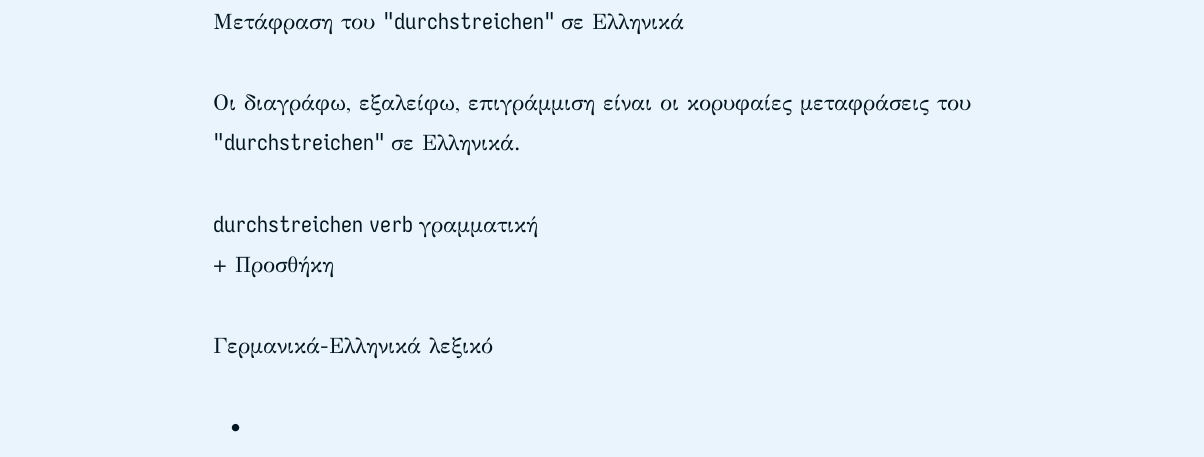Μετάφραση του "durchstreichen" σε Ελληνικά

Οι διαγράφω, εξαλείφω, επιγράμμιση είναι οι κορυφαίες μεταφράσεις του "durchstreichen" σε Ελληνικά.

durchstreichen verb γραμματική
+ Προσθήκη

Γερμανικά-Ελληνικά λεξικό

  •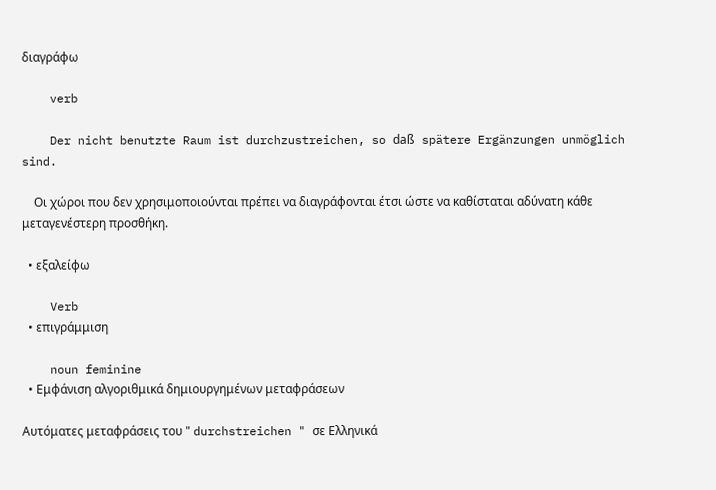διαγράφω

    verb

    Der nicht benutzte Raum ist durchzustreichen, so daß spätere Ergänzungen unmöglich sind.

    Οι χώροι που δεν χρησιμοποιούνται πρέπει να διαγράφονται έτσι ώστε να καθίσταται αδύνατη κάθε μεταγενέστερη προσθήκη.

  • εξαλείφω

    Verb
  • επιγράμμιση

    noun feminine
  • Εμφάνιση αλγοριθμικά δημιουργημένων μεταφράσεων

Αυτόματες μεταφράσεις του " durchstreichen " σε Ελληνικά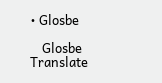• Glosbe

    Glosbe Translate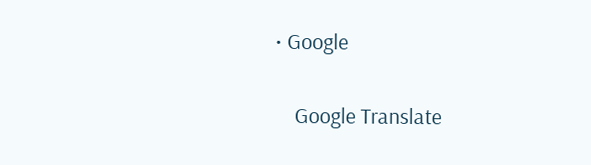• Google

    Google Translate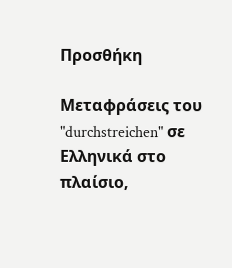Προσθήκη

Μεταφράσεις του "durchstreichen" σε Ελληνικά στο πλαίσιο,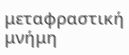μεταφραστική μνήμη